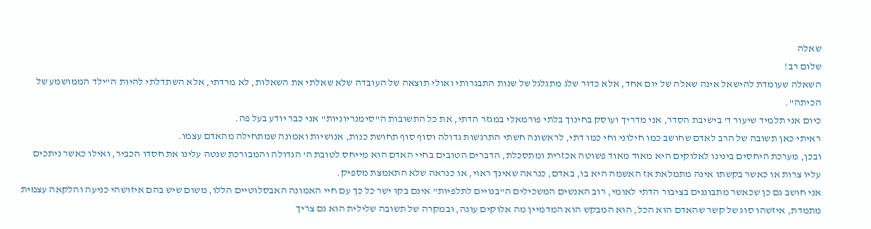שאלה
שלום רב!
השאלה שעומדת להישאל אינה שאלה של יום אחד, אלא כדור שלג מתגלגל של שנות התבגרותי ואולי תוצאה של העובדה שלא שאלתי את השאלות, לא מרדתי, אלא השתדלתי להיות ה"ילד הממושמע של הכיתה".
כיום אני תלמיד שיעור ד' בישיבת הסדר, אני מדריך ועוסק בחינוך בלתי פורמאלי במגזר הדתי, את כל התשובות ה"סימנריוניות" אני כבר יודע בעל פה.
ראיתי כאן תשובה של הרב לאדם שחושב כמו חילוני וחי כמו דתי, לראשונה חשתי התרגשות גדולה וסוף סוף תחושת כנות, אנושיות ואמונה שמתחילה מהאדם עצמו.
ובכן, מערכת היחסים בינינו לאלוקים היא מאוד מאוד פשוטה אכזרית ומתסכלת, הדברים הטובים בחיי האדם הוא מייחס לטובת ה' הגדולה והמבורכת שנטה עלינו את חסדו הכביר, ואילו כאשר ניתכים עליו צרות או כאשר בקשתו אינה מתמלאת אז האשמה היא בו, באדם, כנראה שאינך ראוי, או כנראה שלא התאמצת מספיק.
אני חושב גם כן שכאשר מתבוננים בציבור הדתי לאומי, רוב האנשים המשכילים ה"בנויים לתלפיות" אינם בקו ישר כל כך עם חיי האמונה האבסלוטיים הללו, משום שיש בהם איזושהי כניעה והלקאה עצמית מתמדת, איזשהו סוג של קשר שהאדם הוא הכל, הוא המבקש הוא המדמיין מה אלוקים עונה, ובמקרה של תשובה שלילית הוא גם צריך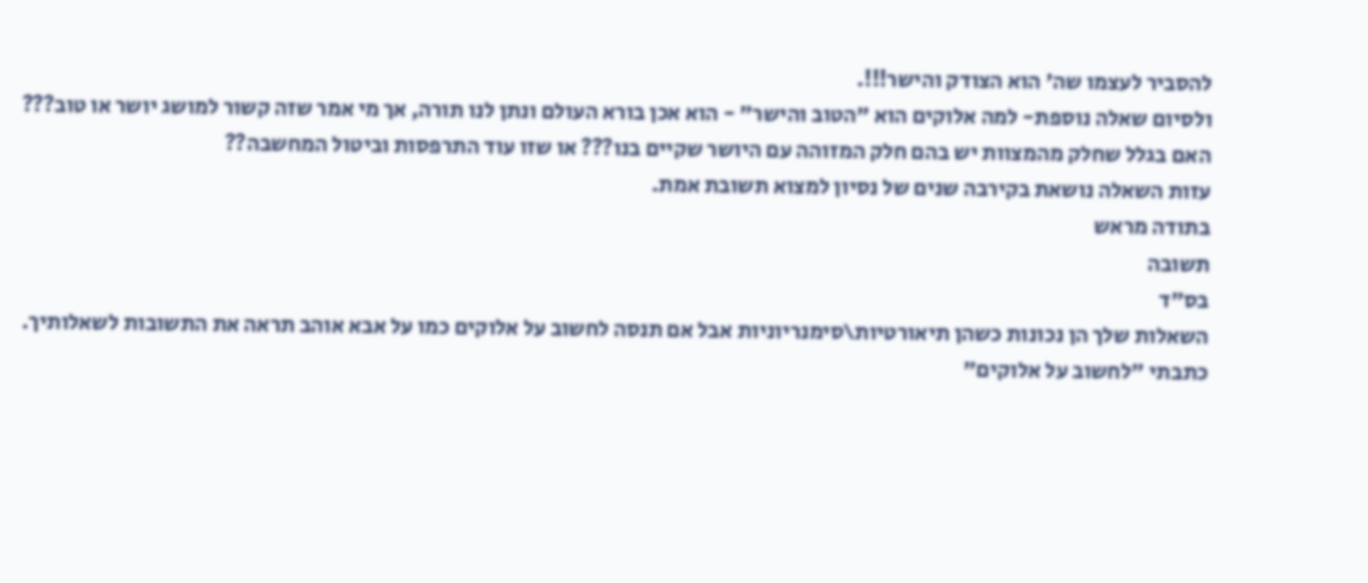להסביר לעצמו שה' הוא הצודק והישר!!!.
ולסיום שאלה נוספת- למה אלוקים הוא "הטוב והישר" - הוא אכן בורא העולם ונתן לנו תורה, אך מי אמר שזה קשור למושג יושר או טוב???
האם בגלל שחלק מהמצוות יש בהם חלק המזוהה עם היושר שקיים בנו??? או שזו עוד התרפסות וביטול המחשבה??
עזות השאלה נושאת בקירבה שנים של נסיון למצוא תשובת אמת.
בתודה מראש
תשובה
בס"ד
השאלות שלך הן נכונות כשהן תיאורטיות\סימנריוניות אבל אם תנסה לחשוב על אלוקים כמו על אבא אוהב תראה את התשובות לשאלותיך.
כתבתי "לחשוב על אלוקים"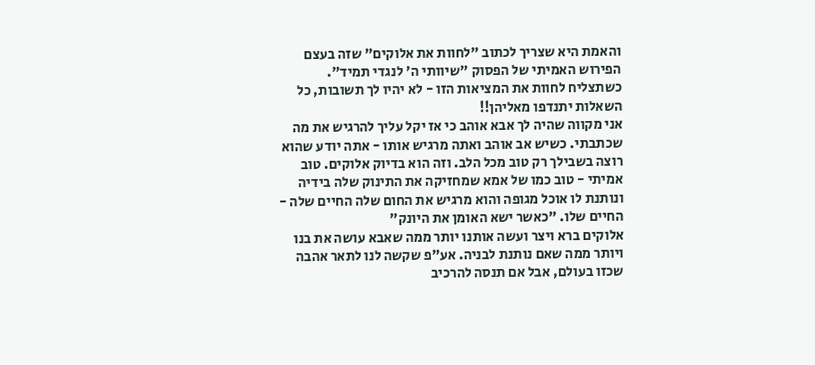והאמת היא שצריך לכתוב "לחוות את אלוקים" שזה בעצם הפירוש האמיתי של הפסוק "שיוותי ה' לנגדי תמיד".
כשתצליח לחוות את המציאות הזו - לא יהיו לך תשובות, כל השאלות יתנדפו מאליהן!!
אני מקווה שהיה לך אבא אוהב כי אז יקל עליך להרגיש את מה שכתבתי. כשיש אב אוהב ואתה מרגיש אותו - אתה יודע שהוא רוצה בשבילך רק טוב מכל הלב. וזה הוא בדיוק אלוקים. טוב אמיתי - טוב כמו של אמא שמחזיקה את התינוק שלה בידיה ונותנת לו אוכל מגופה והוא מרגיש את החום שלה החיים שלה - החיים שלו. "כאשר ישא האומן את היונק"
אלוקים ברא ויצר ועשה אותנו יותר ממה שאבא עושה את בנו ויותר ממה שאם נותנת לבניה. אע"פ שקשה לנו לתאר אהבה שכזו בעולם, אבל אם תנסה להרכיב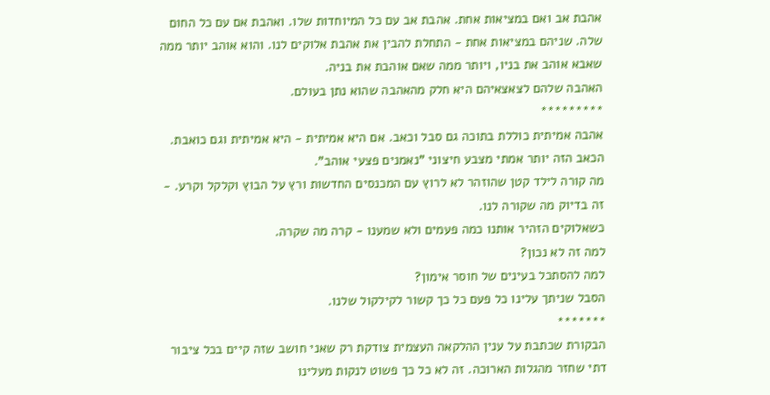אהבת אב ואם במציאות אחת. אהבת אב עם כל המיוחדות שלו. ואהבת אם עם כל החום שלה. שניהם במציאות אחת - התחלת להבין את אהבת אלוקים לנו. והוא אוהב יותר ממה שאבא אוהב את בניו, ויותר ממה שאם אוהבת את בניה.
האהבה שלהם לצאצאיהם היא חלק מהאהבה שהוא נתן בעולם.
*********
אהבה אמיתית כוללת בתוכה גם סבל וכאב. אם היא אמיתית - היא אמיתית וגם כואבת. הכאב הזה יותר אמתי מצבע חיצוני "נאמנים פצעי אוהב".
מה קורה לילד קטן שהוזהר לא לרוץ עם המכנסים החדשות ורץ על הבוץ וקלקל וקרע. - זה בדיוק מה שקורה לנו.
כשאלוקים הזהיר אותנו כמה פעמים ולא שמענו - קרה מה שקרה.
למה זה לא נכון?
למה להסתכל בעינים של חוסר אימון?
הסבל שניתך עלינו כל פעם כל כך קשור לקילקול שלנו.
*******
הבקורת שכתבת על ענין ההלקאה העצמית צודקת רק שאני חושב שזה קיים בכל ציבור דתי שחזר מהגלות הארוכה. זה לא כל כך פשוט לנקות מעלינו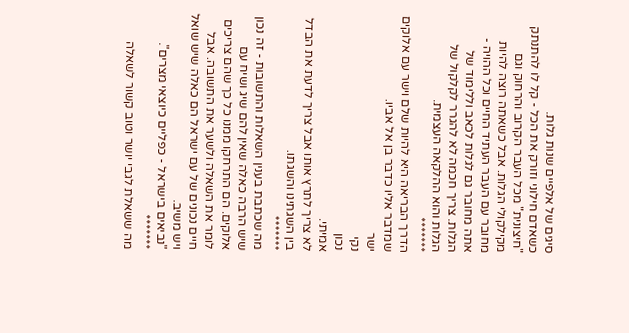סיגים של אלפיים שנות גלות.
כשאדם חילוני וזורק את הכל - קל לו להתנתק "חיצונית" מכל העבר הקרוב והרחוק וגם מקילקולי הגלות. אבל כשאתה רוצה להיות מחובר עם העבר העתיד החיים וכל ההויה - אתה מחובר גם לגלות לכאב וללימוד של הגלות. צריך חכמה לא להגרר לקלקול של הגלות והוא ההלקאה העצמית.
*******
הדרך הבריאה היא להיות שלם וישר עם אלוקים שמדבר אליו כדבר בן אל אביו.
ישר
נקי
נכון
אמיתי.
לא צריך לתרץ אותו אבל צריך לדעת את הבדל בין השגתינו והשגתו.
*******
מה שכתבת בענין השאלות והתשובות - זה נכון שיש הרבה כאלה שאין להם שיג ושיח עם אלוקים. הם התרחקו ממנו כל כך שהם צריכים לומר את השאלה ולשער את התשובה. אבל חיים נכונים של עם ישראל הם כאלה שיש שואל ויש משיב.
"נביאים בישראל - כפליים כיוצאי מצרים".
*******
מה ששאלת לגבי יושר וטוב קשור לשאלה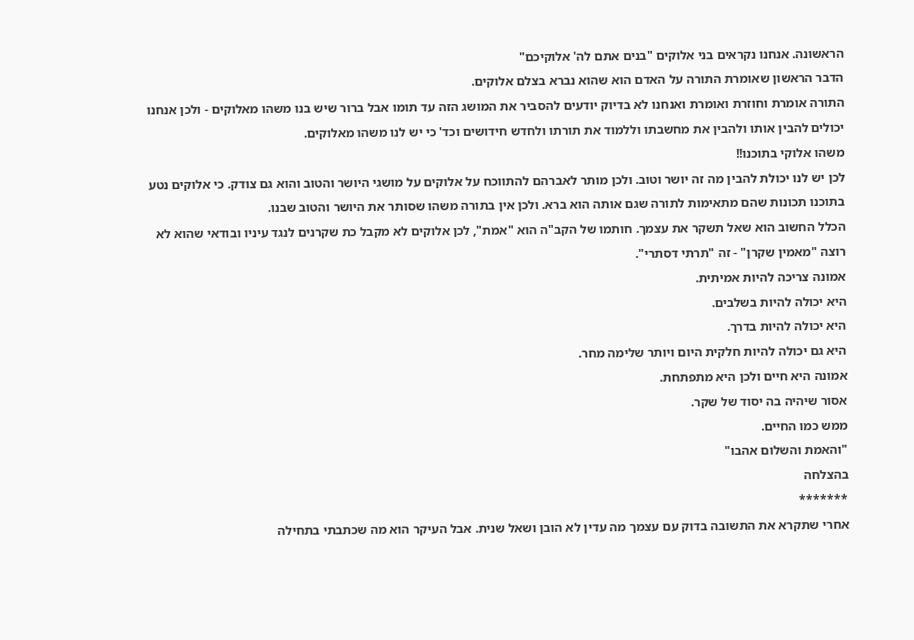הראשונה. אנחנו נקראים בני אלוקים "בנים אתם לה' אלוקיכם"
הדבר הראשון שאומרת התורה על האדם הוא שהוא נברא בצלם אלוקים.
התורה אומרת וחוזרת ואומרת ואנחנו לא בדיוק יודעים להסביר את המושג הזה עד תומו אבל ברור שיש בנו משהו מאלוקים - ולכן אנחנו יכולים להבין אותו ולהבין את מחשבתו וללמוד את תורתו ולחדש חידושים וכד' כי יש לנו משהו מאלוקים.
משהו אלוקי בתוכנו!!
לכן יש לנו יכולת להבין מה זה יושר וטוב. ולכן מותר לאברהם להתווכח על אלוקים על מושגי היושר והטוב והוא גם צודק. כי אלוקים נטע בתוכנו תכונות שהם מתאימות לתורה שגם אותה הוא ברא. ולכן אין בתורה משהו שסותר את היושר והטוב שבנו.
הכלל החשוב הוא שאל תשקר את עצמך. חותמו של הקב"ה הוא "אמת", לכן אלוקים לא מקבל כת שקרנים לנגד עיניו ובודאי שהוא לא רוצה "מאמין שקרן" - זה "תרתי דסתרי".
אמונה צריכה להיות אמיתית.
היא יכולה להיות בשלבים.
היא יכולה להיות בדרך.
היא גם יכולה להיות חלקית היום ויותר שלימה מחר.
אמונה היא חיים ולכן היא מתפתחת.
אסור שיהיה בה יסוד של שקר.
ממש כמו החיים.
"והאמת והשלום אהבו"
בהצלחה
*******
אחרי שתקרא את התשובה בדוק עם עצמך מה עדין לא הובן ושאל שנית. אבל העיקר הוא מה שכתבתי בתחילה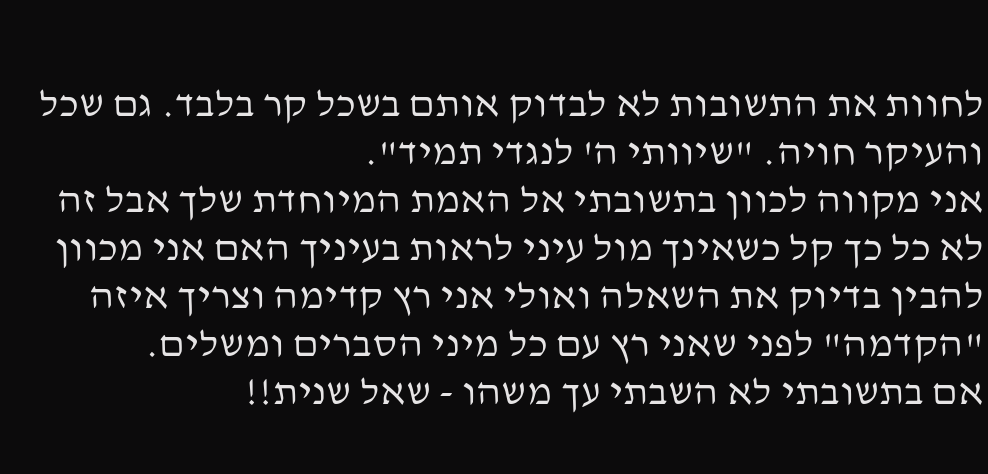לחוות את התשובות לא לבדוק אותם בשכל קר בלבד. גם שכל והעיקר חויה. "שיוותי ה' לנגדי תמיד".
אני מקווה לכוון בתשובתי אל האמת המיוחדת שלך אבל זה לא כל כך קל כשאינך מול עיני לראות בעיניך האם אני מכוון להבין בדיוק את השאלה ואולי אני רץ קדימה וצריך איזה "הקדמה" לפני שאני רץ עם כל מיני הסברים ומשלים.
אם בתשובתי לא השבתי עך משהו - שאל שנית!!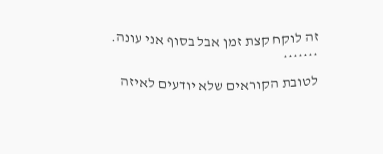זה לוקח קצת זמן אבל בסוף אני עונה.
*******
לטובת הקוראים שלא יודעים לאיזה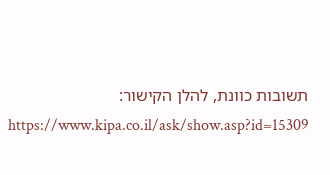תשובות כוונת, להלן הקישור:
https://www.kipa.co.il/ask/show.asp?id=15309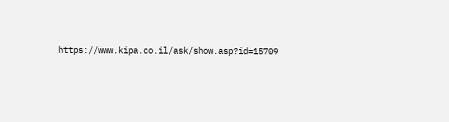https://www.kipa.co.il/ask/show.asp?id=15709